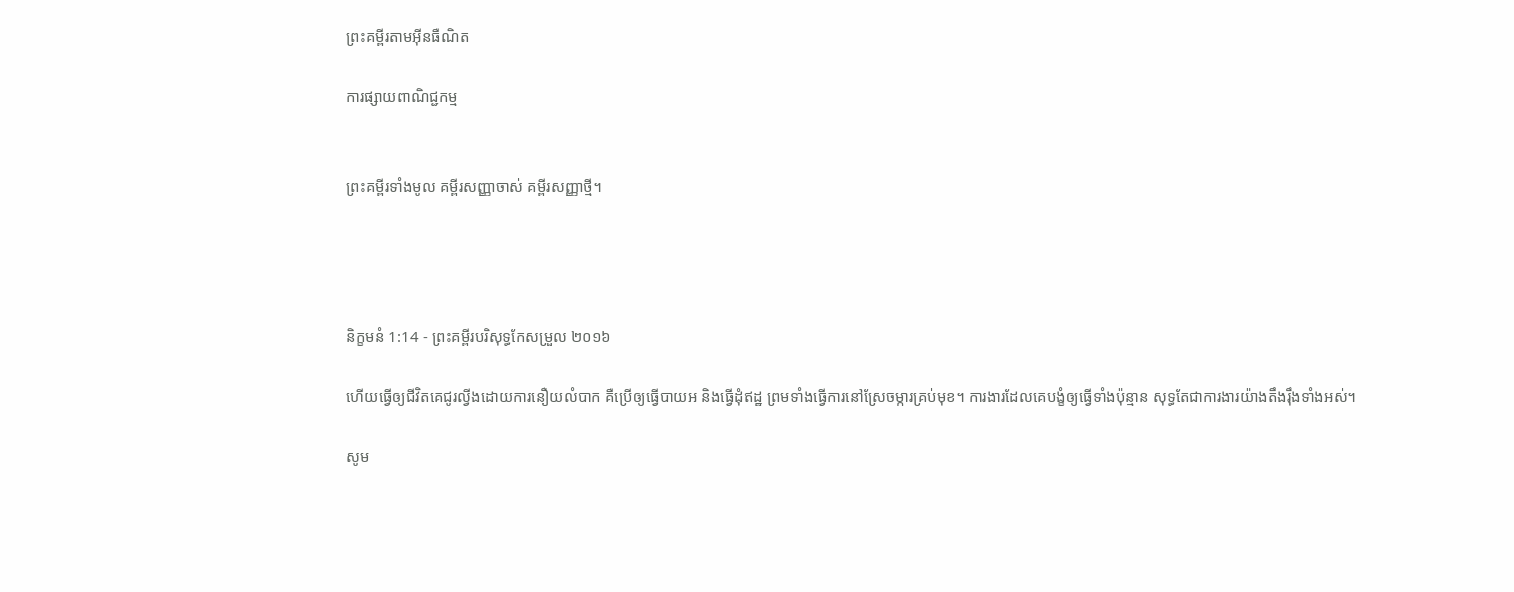ព្រះគម្ពីរតាមអ៊ីនធឺណិត

ការផ្សាយពាណិជ្ជកម្ម


ព្រះគម្ពីរទាំងមូល គម្ពីរសញ្ញាចាស់ គម្ពីរសញ្ញាថ្មី។




និក្ខមនំ 1:14 - ព្រះគម្ពីរបរិសុទ្ធកែសម្រួល ២០១៦

ហើយធ្វើឲ្យជីវិតគេជូរល្វីងដោយការនឿយលំបាក គឺប្រើឲ្យធ្វើបាយអ និងធ្វើដុំឥដ្ឋ ព្រមទាំងធ្វើការនៅស្រែចម្ការគ្រប់មុខ។ ការងារដែលគេបង្ខំឲ្យធ្វើទាំងប៉ុន្មាន សុទ្ធតែជាការងារយ៉ាងតឹង‌រ៉ឹងទាំងអស់។

សូម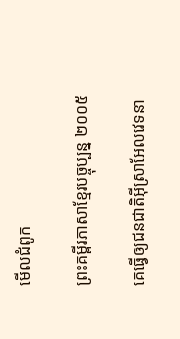មើលជំពូក

ព្រះគម្ពីរភាសាខ្មែរបច្ចុប្បន្ន ២០០៥

គេធ្វើឲ្យជន‌ជាតិអ៊ីស្រា‌អែលវេទនា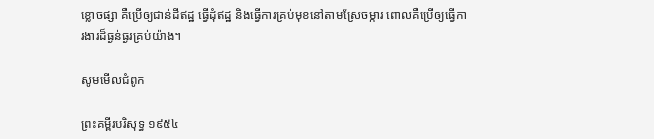ខ្លោច‌ផ្សា គឺប្រើឲ្យជាន់ដីឥដ្ឋ ធ្វើដុំឥដ្ឋ និងធ្វើការគ្រប់មុខនៅតាមស្រែចម្ការ ពោលគឺប្រើឲ្យធ្វើការ‌ងារដ៏ធ្ងន់‌ធ្ងរគ្រប់យ៉ាង។

សូមមើលជំពូក

ព្រះគម្ពីរបរិសុទ្ធ ១៩៥៤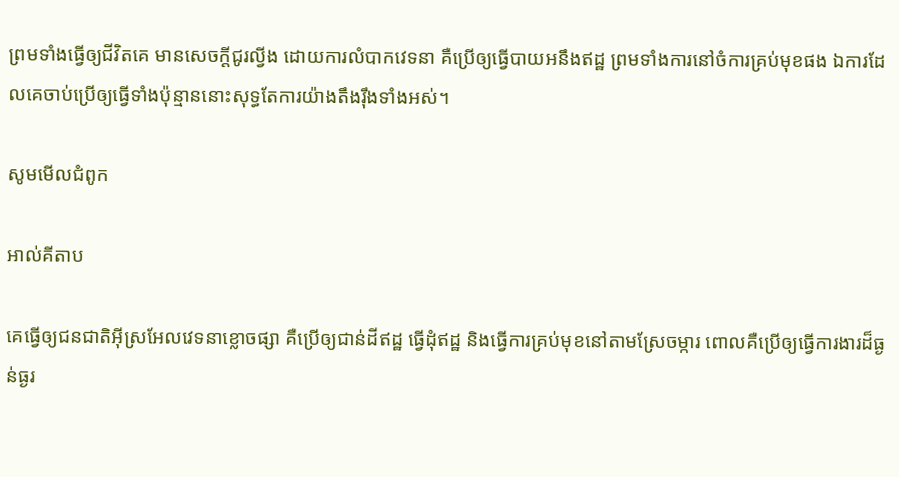ព្រមទាំងធ្វើឲ្យជីវិតគេ មានសេចក្ដីជូរល្វីង ដោយការលំបាកវេទនា គឺប្រើឲ្យធ្វើបាយអនឹងឥដ្ឋ ព្រមទាំងការនៅចំការគ្រប់មុខផង ឯការដែលគេចាប់ប្រើឲ្យធ្វើទាំងប៉ុន្មាននោះសុទ្ធតែការយ៉ាងតឹង‌រ៉ឹងទាំងអស់។

សូមមើលជំពូក

អាល់គីតាប

គេធ្វើឲ្យជន‌ជាតិអ៊ីស្រ‌អែលវេទនាខ្លោចផ្សា គឺប្រើឲ្យជាន់ដីឥដ្ឋ ធ្វើដុំឥដ្ឋ និងធ្វើការគ្រប់មុខនៅតាមស្រែចម្ការ ពោលគឺប្រើឲ្យធ្វើការងារដ៏ធ្ងន់ធ្ងរ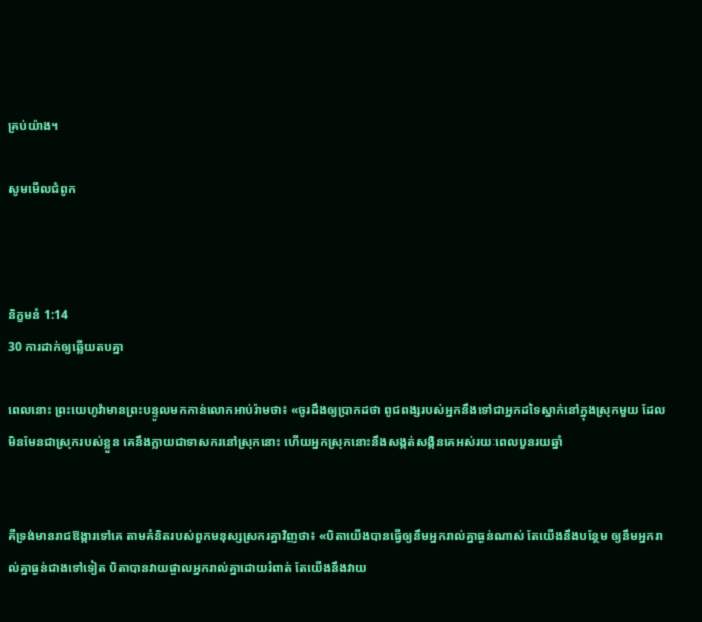គ្រប់យ៉ាង។

សូមមើលជំពូក



និក្ខមនំ 1:14
30 ការដាក់ឲ្យឆ្លើយតបគ្នា

ពេលនោះ ព្រះ‌យេហូវ៉ាមានព្រះ‌បន្ទូលមកកាន់លោកអាប់‌រ៉ាមថា៖ «ចូរដឹងឲ្យប្រាកដថា ពូជ‌ពង្សរបស់អ្នកនឹងទៅជាអ្នកដទៃស្នាក់នៅក្នុងស្រុកមួយ ដែលមិនមែនជាស្រុករបស់ខ្លួន គេនឹងក្លាយជាទាសករនៅស្រុកនោះ ហើយអ្នកស្រុកនោះនឹងសង្កត់‌សង្កិនគេអស់រយៈពេលបួនរយឆ្នាំ


គឺទ្រង់មានរាជ‌ឱង្ការទៅគេ តាមគំនិតរបស់ពួកមនុស្សស្រករគ្នាវិញថា៖ «បិតាយើងបានធ្វើឲ្យនឹមអ្នករាល់គ្នាធ្ងន់ណាស់ តែយើងនឹងបន្ថែម ឲ្យនឹមអ្នករាល់គ្នាធ្ងន់ជាងទៅទៀត បិតាបានវាយផ្ចាលអ្នករាល់គ្នាដោយរំពាត់ តែយើងនឹងវាយ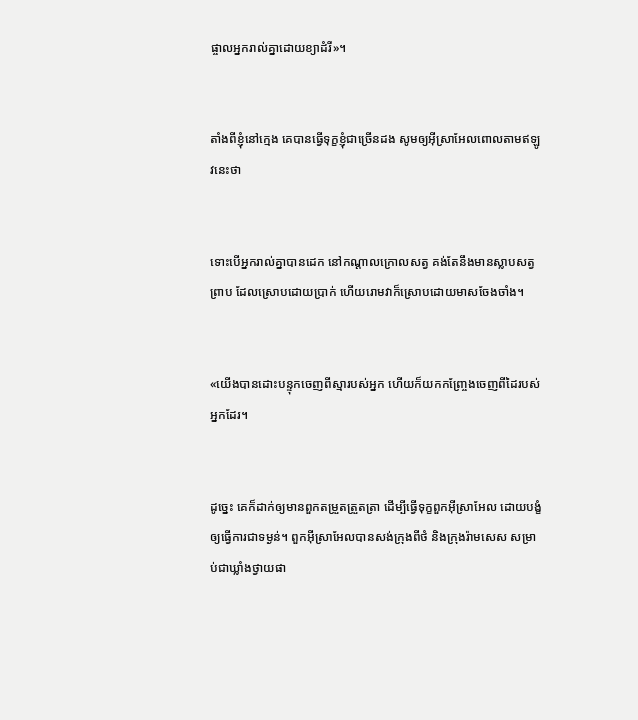ផ្ចាលអ្នករាល់គ្នាដោយខ្យា‌ដំរី»។


តាំងពីខ្ញុំនៅក្មេង គេបានធ្វើទុក្ខខ្ញុំជាច្រើនដង សូមឲ្យអ៊ីស្រា‌អែលពោលតាមឥឡូវនេះថា


ទោះបើអ្នករាល់គ្នាបានដេក នៅកណ្ដាលក្រោលសត្វ គង់តែនឹងមានស្លាបសត្វព្រាប ដែលស្រោបដោយប្រាក់ ហើយរោមវាក៏ស្រោបដោយមាសចែងចាំង។


«យើងបានដោះបន្ទុកចេញពីស្មារបស់អ្នក ហើយក៏យកកញ្ច្រែងចេញពីដៃរបស់អ្នកដែរ។


ដូច្នេះ គេក៏ដាក់ឲ្យមានពួកតម្រួតត្រួតត្រា ដើម្បីធ្វើទុក្ខពួកអ៊ីស្រា‌អែល ដោយបង្ខំឲ្យធ្វើការជាទម្ងន់។ ពួកអ៊ីស្រា‌អែលបានសង់ក្រុងពីថំ និងក្រុងរ៉ាមសេស សម្រាប់ជាឃ្លាំងថ្វាយផា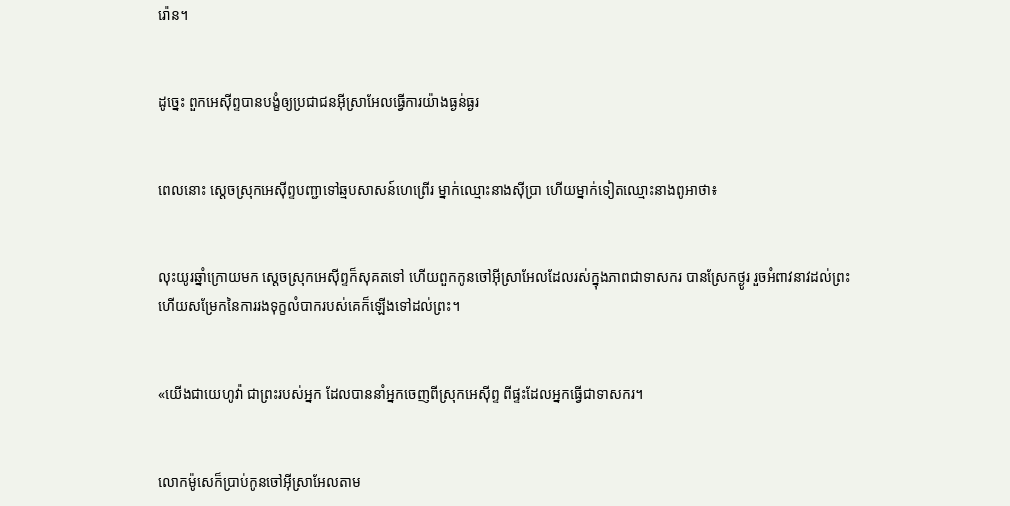រ៉ោន។


ដូច្នេះ ពួកអេស៊ីព្ទបានបង្ខំឲ្យប្រជា‌ជនអ៊ីស្រា‌អែលធ្វើការយ៉ាងធ្ងន់ធ្ងរ


ពេលនោះ ស្តេចស្រុកអេស៊ីព្ទបញ្ជាទៅឆ្មបសាសន៍ហេព្រើរ ម្នាក់ឈ្មោះនាងស៊ីប្រា ហើយម្នាក់ទៀតឈ្មោះនាងពូអាថា៖


លុះយូរឆ្នាំក្រោយមក ស្តេចស្រុកអេស៊ីព្ទក៏សុគតទៅ ហើយពួកកូនចៅអ៊ីស្រា‌អែលដែលរស់ក្នុងភាពជាទាសករ បានស្រែកថ្ងូរ រួចអំពាវ‌នាវដល់ព្រះ ហើយសម្រែកនៃការរងទុក្ខលំបាករបស់គេក៏ឡើងទៅដល់ព្រះ។


«យើងជាយេហូវ៉ា ជាព្រះរបស់អ្នក ដែលបាននាំអ្នកចេញពីស្រុកអេស៊ីព្ទ ពីផ្ទះដែលអ្នកធ្វើជាទាសករ។


លោកម៉ូសេក៏ប្រាប់កូនចៅអ៊ីស្រា‌អែលតាម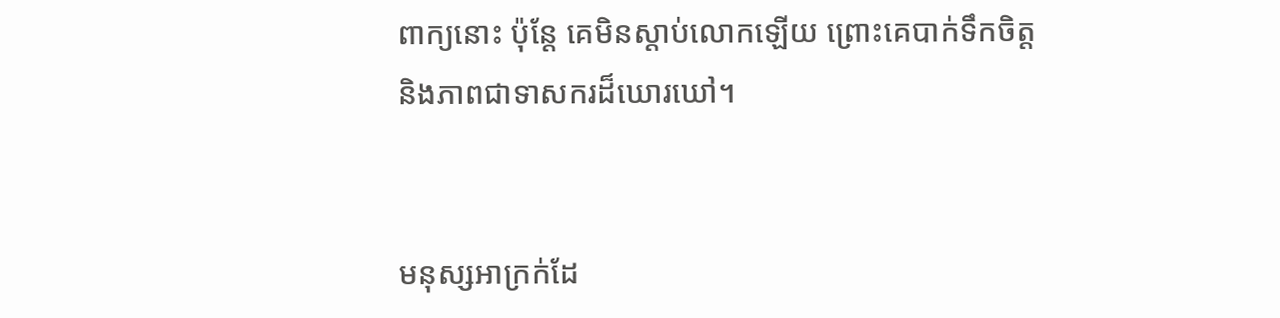ពាក្យនោះ ប៉ុន្ដែ គេមិនស្តាប់លោកឡើយ ព្រោះគេបាក់ទឹកចិត្ត និងភាពជាទាសករដ៏ឃោរឃៅ។


មនុស្សអាក្រក់ដែ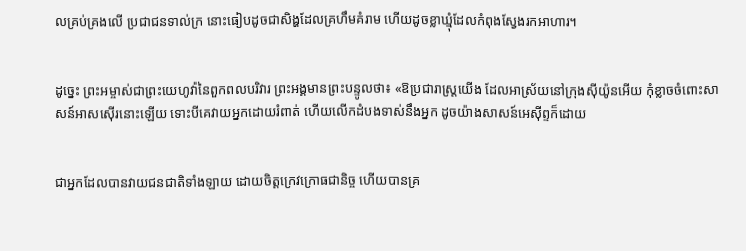លគ្រប់‌គ្រងលើ ប្រជាជនទាល់ក្រ នោះធៀបដូចជាសិង្ហដែលគ្រហឹមគំរាម ហើយដូចខ្លាឃ្មុំដែលកំពុងស្វែងរកអាហារ។


ដូច្នេះ ព្រះ‌អម្ចាស់ជាព្រះ‌យេហូវ៉ានៃពួកពល‌បរិវារ ព្រះ‌អង្គមានព្រះ‌បន្ទូលថា៖ «ឱប្រជា‌រាស្ត្រយើង ដែលអាស្រ័យនៅក្រុងស៊ីយ៉ូនអើយ កុំខ្លាចចំពោះសាសន៍អាស‌ស៊ើរនោះឡើយ ទោះ‌បីគេវាយអ្នកដោយរំពាត់ ហើយលើកដំបងទាស់នឹងអ្នក ដូចយ៉ាងសាសន៍អេស៊ីព្ទក៏ដោយ


ជាអ្នកដែលបានវាយជនជាតិទាំង‌ឡាយ ដោយចិត្តក្រេវ‌ក្រោធជា‌និច្ច ហើយបានគ្រ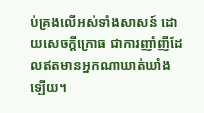ប់‌គ្រងលើអស់ទាំងសាសន៍ ដោយសេចក្ដីក្រោធ ជាការញាំ‌ញីដែលឥតមានអ្នកណាឃាត់‌ឃាំងឡើយ។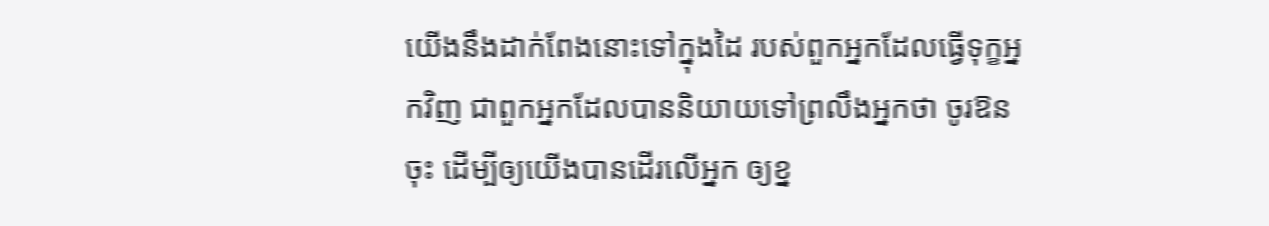យើងនឹងដាក់ពែងនោះទៅក្នុងដៃ របស់ពួកអ្នកដែលធ្វើទុក្ខអ្នកវិញ ជាពួកអ្នកដែលបាននិយាយទៅព្រលឹងអ្នកថា ចូរឱនចុះ ដើម្បីឲ្យយើងបានដើរលើអ្នក ឲ្យខ្ន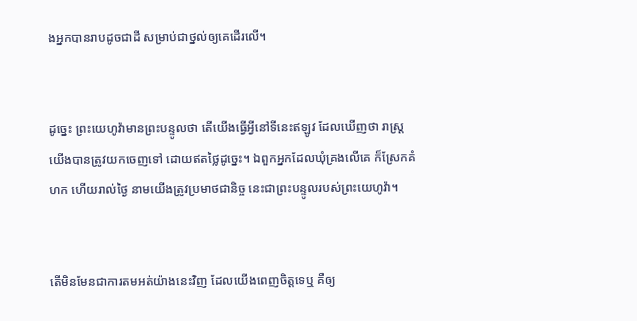ងអ្នកបានរាបដូចជាដី សម្រាប់ជាថ្នល់ឲ្យគេដើរលើ។


ដូច្នេះ ព្រះ‌យេហូវ៉ាមានព្រះ‌បន្ទូលថា តើយើងធ្វើអ្វីនៅទីនេះឥឡូវ ដែលឃើញថា រាស្ត្រយើងបានត្រូវយកចេញទៅ ដោយឥតថ្លៃដូច្នេះ។ ឯពួកអ្នកដែលឃុំគ្រងលើគេ ក៏ស្រែកគំហក ហើយរាល់ថ្ងៃ នាមយើងត្រូវប្រមាថជា‌និច្ច នេះជាព្រះ‌បន្ទូលរបស់ព្រះ‌យេហូវ៉ា។


តើមិនមែនជាការតមអត់យ៉ាងនេះវិញ ដែលយើងពេញចិត្តទេឬ គឺឲ្យ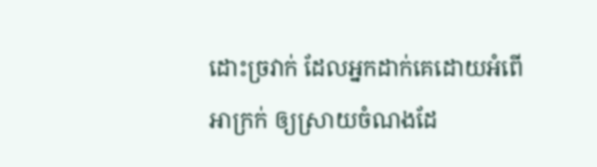ដោះច្រវាក់ ដែលអ្នកដាក់គេដោយអំពើអាក្រក់ ឲ្យស្រាយចំណងដែ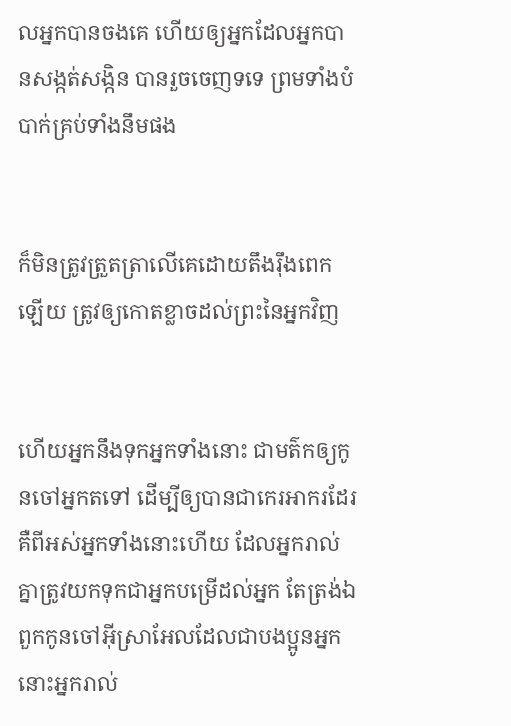លអ្នកបានចងគេ ហើយឲ្យអ្នកដែលអ្នកបានសង្កត់‌សង្កិន បានរួចចេញទទេ ព្រមទាំងបំបាក់គ្រប់ទាំងនឹមផង


ក៏មិនត្រូវត្រួត‌ត្រាលើគេដោយតឹង‌រ៉ឹងពេកឡើយ ត្រូវឲ្យកោតខ្លាចដល់ព្រះនៃអ្នកវិញ


ហើយអ្នកនឹងទុកអ្នកទាំងនោះ ជាមត៌កឲ្យកូនចៅអ្នកតទៅ ដើម្បីឲ្យបានជាកេរ‌អាករដែរ គឺពីអស់អ្នកទាំងនោះហើយ ដែលអ្នករាល់គ្នាត្រូវយកទុកជាអ្នកបម្រើដល់អ្នក តែត្រង់ឯពួកកូនចៅអ៊ីស្រា‌អែលដែលជាបង‌ប្អូនអ្នក នោះអ្នករាល់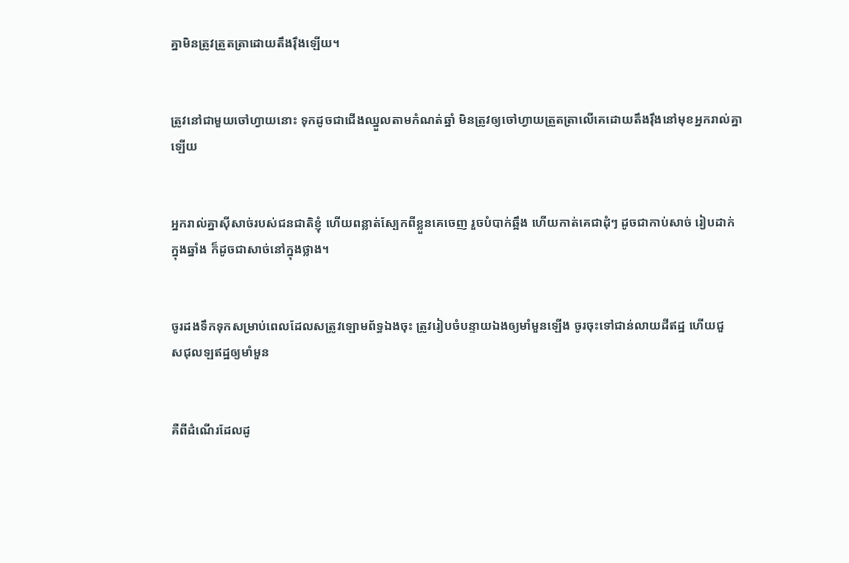គ្នាមិនត្រូវត្រួត‌ត្រាដោយតឹង‌រ៉ឹងឡើយ។


ត្រូវនៅជាមួយចៅ‌ហ្វាយនោះ ទុកដូចជាជើងឈ្នួលតាមកំណត់ឆ្នាំ មិនត្រូវឲ្យចៅ‌ហ្វាយត្រួត‌ត្រាលើគេដោយតឹង‌រ៉ឹងនៅមុខអ្នករាល់គ្នាឡើយ


អ្នករាល់គ្នាស៊ីសាច់របស់ជនជាតិខ្ញុំ ហើយពន្លាត់ស្បែកពីខ្លួនគេចេញ រួចបំបាក់ឆ្អឹង ហើយកាត់គេជាដុំៗ ដូចជាកាប់សាច់ រៀបដាក់ក្នុងឆ្នាំង ក៏ដូចជាសាច់នៅក្នុងថ្លាង។


ចូរដងទឹកទុកសម្រាប់ពេលដែលសត្រូវឡោម‌ព័ទ្ធឯងចុះ ត្រូវរៀបចំបន្ទាយឯងឲ្យមាំ‌មួនឡើង ចូរចុះទៅជាន់លាយដីឥដ្ឋ ហើយជួស‌ជុលឡឥដ្ឋឲ្យមាំ‌មួន


គឺពីដំណើរដែលដូ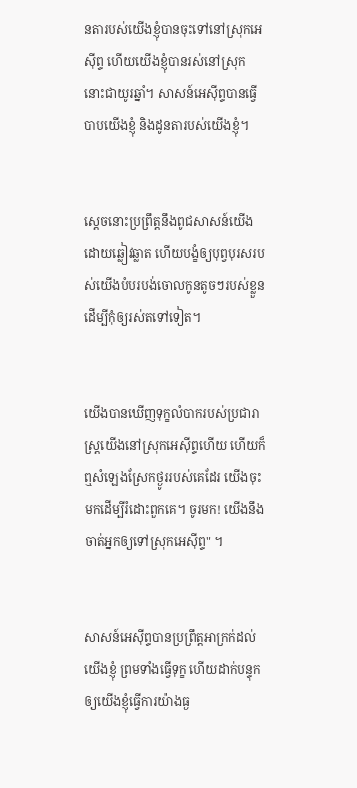នតារបស់យើងខ្ញុំបានចុះទៅនៅស្រុកអេស៊ីព្ទ ហើយយើងខ្ញុំបានរស់នៅស្រុកនោះជាយូរឆ្នាំ។ សាសន៍អេស៊ីព្ទបានធ្វើបាបយើងខ្ញុំ និងដូនតារបស់យើងខ្ញុំ។


ស្តេចនោះប្រព្រឹត្តនឹងពូជសាសន៍យើងដោយឆ្លៀវឆ្លាត ហើយបង្ខំឲ្យបុព្វបុរសរបស់យើងបំបរបង់ចោលកូនតូចៗរបស់ខ្លួន ដើម្បីកុំឲ្យរស់តទៅទៀត។


យើងបានឃើញទុក្ខលំបាករបស់ប្រជារាស្ត្រយើងនៅស្រុកអេស៊ីព្ទហើយ ហើយក៏ឮសំឡេងស្រែកថ្ងូររបស់គេដែរ យើងចុះមកដើម្បីរំដោះពួកគេ។ ចូរមក! យើងនឹងចាត់អ្នកឲ្យទៅស្រុកអេស៊ីព្ទ" ។


សាសន៍អេស៊ីព្ទបានប្រព្រឹត្តអាក្រក់ដល់យើងខ្ញុំ ព្រមទាំងធ្វើទុក្ខ ហើយដាក់បន្ទុកឲ្យយើងខ្ញុំធ្វើការយ៉ាងធ្ង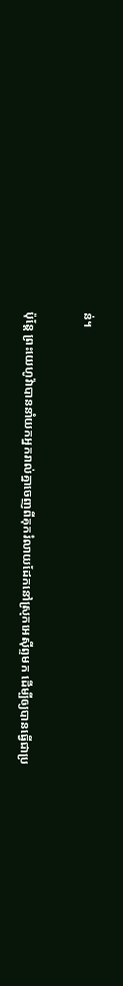ន់។


ប៉ុន្ដែ ព្រះ‌យេហូវ៉ាបាននាំយកអ្នករាល់គ្នាចេញពីគុករំលាយដែកនៅស្រុកអេស៊ីព្ទមក ដើម្បីឲ្យបានធ្វើជាប្រ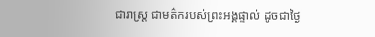ជា‌រាស្ត្រ ជាមត៌ករបស់ព្រះ‌អង្គផ្ទាល់ ដូចជាថ្ងៃ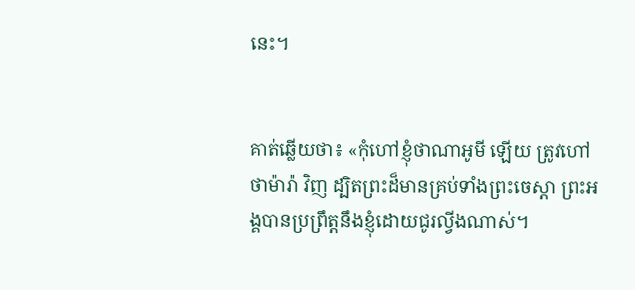នេះ។


គាត់ឆ្លើយថា៖ «កុំហៅខ្ញុំថាណា‌អូមី ឡើយ ត្រូវហៅថាម៉ារ៉ា វិញ ដ្បិតព្រះដ៏មានគ្រប់ទាំងព្រះ‌ចេស្តា ព្រះ‌អង្គបានប្រព្រឹត្តនឹងខ្ញុំដោយជូរល្វីងណាស់។